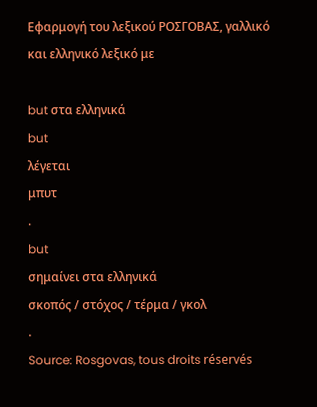Εφαρμογή του λεξικού ΡΟΣΓΟΒΑΣ, γαλλικό και ελληνικό λεξικό με

but στα ελληνικά
but
λέγεται
μπυτ
.
but
σημαίνει στα ελληνικά
σκοπός / στόχος / τέρμα / γκολ
.
Source: Rosgovas, tous droits réservés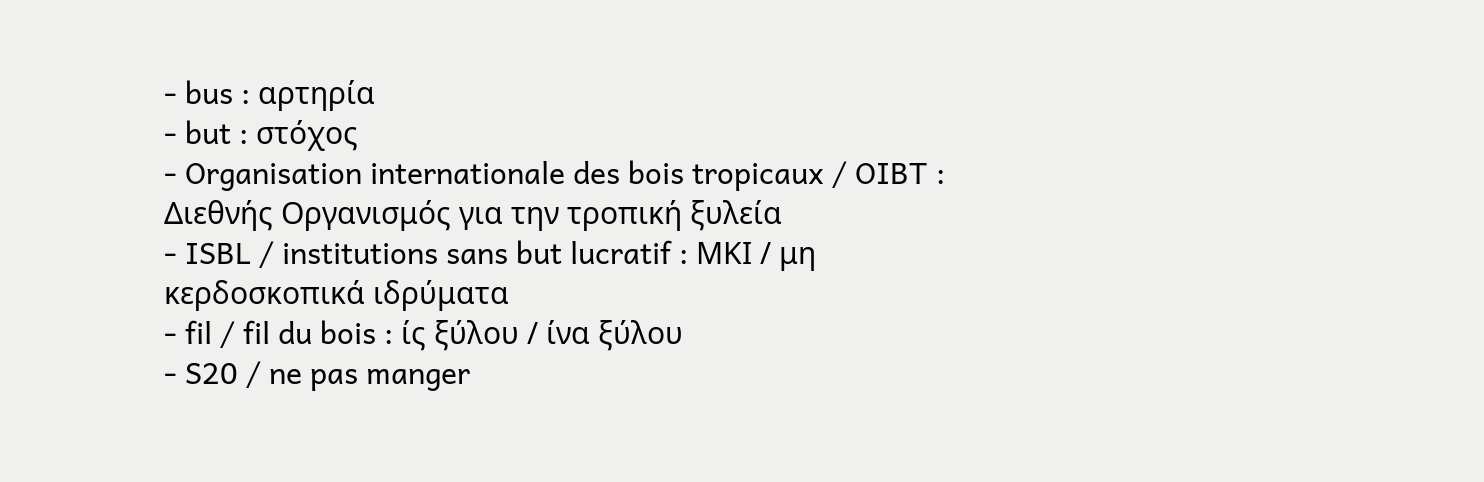- bus : αρτηρία
- but : στόχος
- Organisation internationale des bois tropicaux / OIBT : Διεθνής Οργανισμός για την τροπική ξυλεία
- ISBL / institutions sans but lucratif : ΜΚΙ / μη κερδοσκοπικά ιδρύματα
- fil / fil du bois : ίς ξύλου / ίνα ξύλου
- S20 / ne pas manger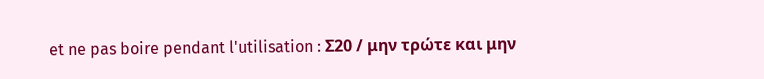et ne pas boire pendant l'utilisation : Σ20 / μην τρώτε και μην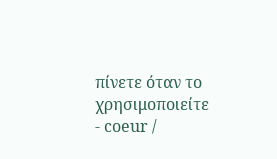πίνετε όταν το χρησιμοποιείτε
- coeur /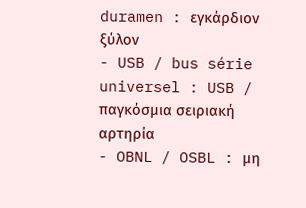duramen : εγκάρδιον ξύλον
- USB / bus série universel : USB / παγκόσμια σειριακή αρτηρία
- OBNL / OSBL : μη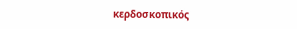κερδοσκοπικός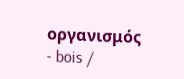οργανισμός
- bois /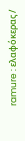ramure : ελαφόκερας /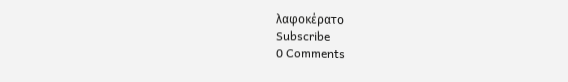λαφοκέρατο
Subscribe
0 Comments